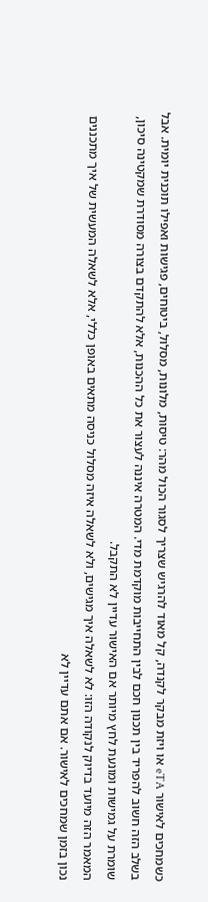כשמחכים לאישור eTA או ויזת מבקר לקנדה, קל מאוד להרגיש שצריך לסגור הכול מהר: טיסות, מלונות, מסלול, ביטוחים, פגישות ואפילו תוכנית יומית. אבל בשלב הזה חשוב להפריד בין תכנון חכם לבין התחייבות מוקדמת מדי. המטרה איננה לעצור את כל ההכנות, אלא להתקדם בצורה מסודרת שמקטינה סיכון, שומרת על גמישות ומונעת לחץ מיותר אם האישור עדיין לא התקבל.
המאמר הזה מיועד בדיוק לנקודה הזו: לא לשאלה איך מגישים, ולא לשאלה איזה מסלול כניסה מתאים באופן כללי, אלא לשאלה המעשית של איך מתכננים נכון בזמן שמחכים לאישור. אם אתם עדיין לא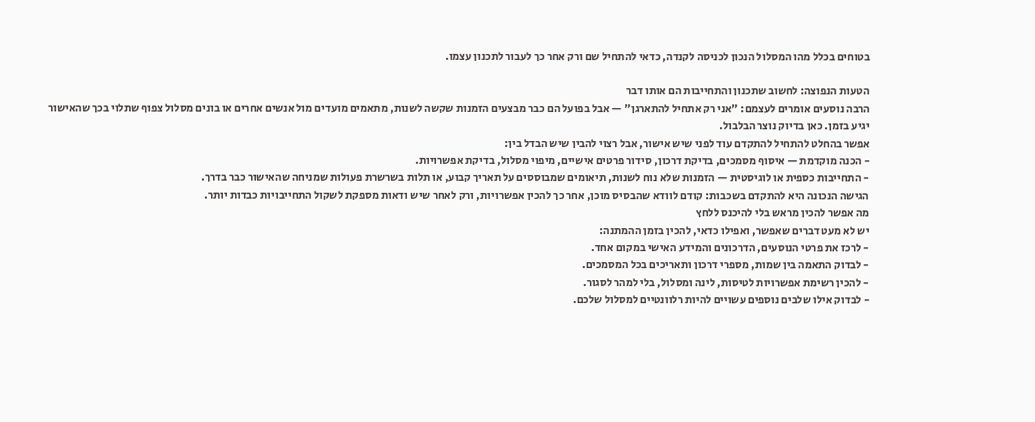בטוחים בכלל מהו המסלול הנכון לכניסה לקנדה, כדאי להתחיל שם ורק אחר כך לעבור לתכנון עצמו.

הטעות הנפוצה: לחשוב שתכנון והתחייבות הם אותו דבר
הרבה נוסעים אומרים לעצמם: "אני רק אתחיל להתארגן" — אבל בפועל הם כבר מבצעים הזמנות שקשה לשנות, מתאמים מועדים מול אנשים אחרים או בונים מסלול צפוף שתלוי בכך שהאישור יגיע בזמן. כאן בדיוק נוצר הבלבול.
אפשר בהחלט להתחיל להתקדם עוד לפני שיש אישור, אבל רצוי להבין שיש הבדל בין:
- הכנה מוקדמת — איסוף מסמכים, בדיקת דרכון, סידור פרטים אישיים, מיפוי מסלול, בדיקת אפשרויות.
- התחייבות כספית או לוגיסטית — הזמנות שלא נוח לשנות, תיאומים שמבוססים על תאריך קבוע, או תלות בשרשרת פעולות שמניחה שהאישור כבר בדרך.
הגישה הנכונה היא להתקדם בשכבות: קודם לוודא שהבסיס מוכן, אחר כך להכין אפשרויות, ורק לאחר שיש ודאות מספקת לשקול התחייבויות כבדות יותר.
מה אפשר להכין מראש בלי להיכנס ללחץ
יש לא מעט דברים שאפשר, ואפילו כדאי, להכין בזמן ההמתנה:
- לרכז את פרטי הנוסעים, הדרכונים והמידע האישי במקום אחד.
- לבדוק התאמה בין שמות, מספרי דרכון ותאריכים בכל המסמכים.
- להכין רשימת אפשרויות לטיסות, לינה ומסלול, בלי למהר לסגור.
- לבדוק אילו שלבים נוספים עשויים להיות רלוונטיים למסלול שלכם.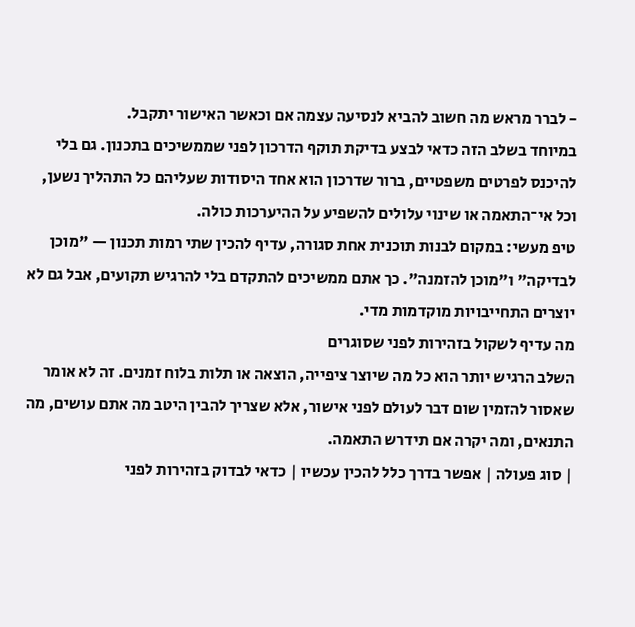- לברר מראש מה חשוב להביא לנסיעה עצמה אם וכאשר האישור יתקבל.
במיוחד בשלב הזה כדאי לבצע בדיקת תוקף הדרכון לפני שממשיכים בתכנון. גם בלי להיכנס לפרטים משפטיים, ברור שדרכון הוא אחד היסודות שעליהם כל התהליך נשען, וכל אי־התאמה או שינוי עלולים להשפיע על ההיערכות כולה.
טיפ מעשי: במקום לבנות תוכנית אחת סגורה, עדיף להכין שתי רמות תכנון — "מוכן לבדיקה" ו"מוכן להזמנה". כך אתם ממשיכים להתקדם בלי להרגיש תקועים, אבל גם לא יוצרים התחייבויות מוקדמות מדי.
מה עדיף לשקול בזהירות לפני שסוגרים
השלב הרגיש יותר הוא כל מה שיוצר ציפייה, הוצאה או תלות בלוח זמנים. זה לא אומר שאסור להזמין שום דבר לעולם לפני אישור, אלא שצריך להבין היטב מה אתם עושים, מה התנאים, ומה יקרה אם תידרש התאמה.
| סוג פעולה | אפשר בדרך כלל להכין עכשיו | כדאי לבדוק בזהירות לפני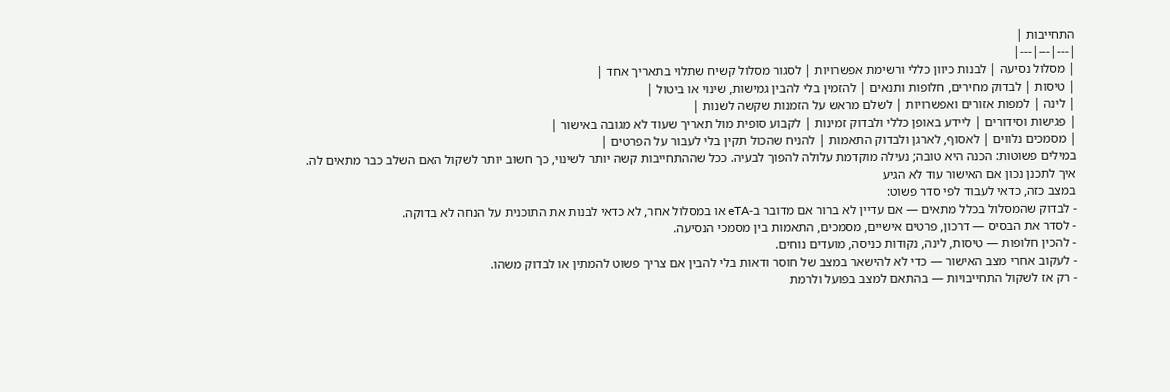התחייבות |
|---|---|---|
| מסלול נסיעה | לבנות כיוון כללי ורשימת אפשרויות | לסגור מסלול קשיח שתלוי בתאריך אחד |
| טיסות | לבדוק מחירים, חלופות ותנאים | להזמין בלי להבין גמישות, שינוי או ביטול |
| לינה | למפות אזורים ואפשרויות | לשלם מראש על הזמנות שקשה לשנות |
| פגישות וסידורים | ליידע באופן כללי ולבדוק זמינות | לקבוע סופית מול תאריך שעוד לא מגובה באישור |
| מסמכים נלווים | לאסוף, לארגן ולבדוק התאמות | להניח שהכול תקין בלי לעבור על הפרטים |
במילים פשוטות: הכנה היא טובה; נעילה מוקדמת עלולה להפוך לבעיה. ככל שההתחייבות קשה יותר לשינוי, כך חשוב יותר לשקול האם השלב כבר מתאים לה.
איך לתכנן נכון אם האישור עוד לא הגיע
במצב כזה, כדאי לעבוד לפי סדר פשוט:
- לבדוק שהמסלול בכלל מתאים — אם עדיין לא ברור אם מדובר ב-eTA או במסלול אחר, לא כדאי לבנות את התוכנית על הנחה לא בדוקה.
- לסדר את הבסיס — דרכון, פרטים אישיים, מסמכים, התאמות בין מסמכי הנסיעה.
- להכין חלופות — טיסות, לינה, נקודות כניסה, מועדים נוחים.
- לעקוב אחרי מצב האישור — כדי לא להישאר במצב של חוסר ודאות בלי להבין אם צריך פשוט להמתין או לבדוק משהו.
- רק אז לשקול התחייבויות — בהתאם למצב בפועל ולרמת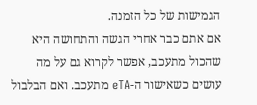הגמישות של כל הזמנה.
אם אתם כבר אחרי הגשה והתחושה היא שהכול מתעכב, אפשר לקרוא גם על מה עושים כשאישור ה-eTA מתעכב. ואם הבלבול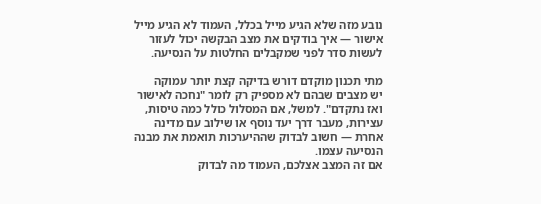נובע מזה שלא הגיע מייל בכלל, העמוד לא הגיע מייל אישור — איך בודקים את מצב הבקשה יכול לעזור לעשות סדר לפני שמקבלים החלטות על הנסיעה.

מתי תכנון מוקדם דורש בדיקה קצת יותר עמוקה
יש מצבים שבהם לא מספיק רק לומר "נחכה לאישור ואז נתקדם". למשל, אם המסלול כולל כמה טיסות, עצירות, מעבר דרך יעד נוסף או שילוב עם מדינה אחרת — חשוב לבדוק שההיערכות תואמת את מבנה הנסיעה עצמו.
אם זה המצב אצלכם, העמוד מה לבדוק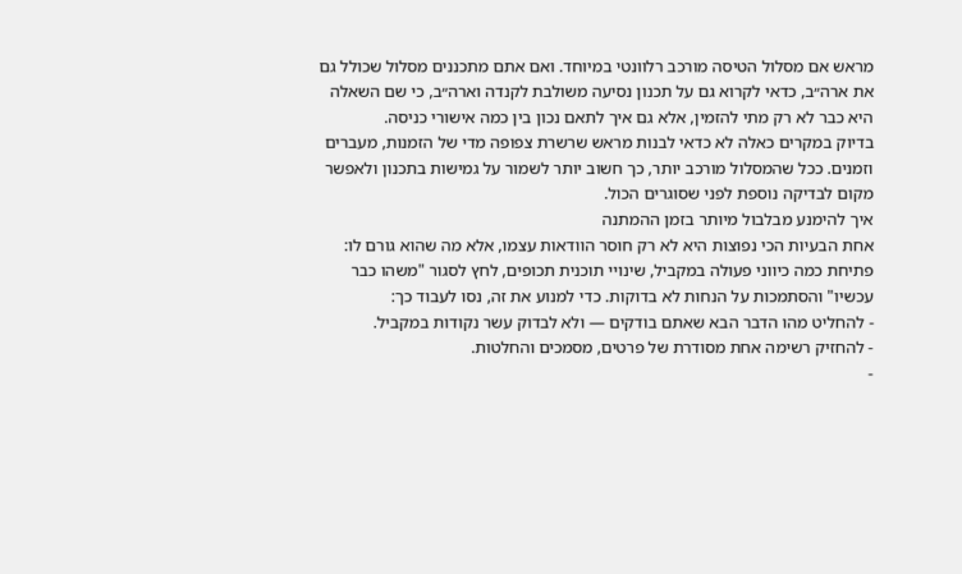מראש אם מסלול הטיסה מורכב רלוונטי במיוחד. ואם אתם מתכננים מסלול שכולל גם את ארה״ב, כדאי לקרוא גם על תכנון נסיעה משולבת לקנדה וארה״ב, כי שם השאלה היא כבר לא רק מתי להזמין, אלא גם איך לתאם נכון בין כמה אישורי כניסה.
בדיוק במקרים כאלה לא כדאי לבנות מראש שרשרת צפופה מדי של הזמנות, מעברים וזמנים. ככל שהמסלול מורכב יותר, כך חשוב יותר לשמור על גמישות בתכנון ולאפשר מקום לבדיקה נוספת לפני שסוגרים הכול.
איך להימנע מבלבול מיותר בזמן ההמתנה
אחת הבעיות הכי נפוצות היא לא רק חוסר הוודאות עצמו, אלא מה שהוא גורם לו: פתיחת כמה כיווני פעולה במקביל, שינויי תוכנית תכופים, לחץ לסגור "משהו כבר עכשיו" והסתמכות על הנחות לא בדוקות. כדי למנוע את זה, נסו לעבוד כך:
- להחליט מהו הדבר הבא שאתם בודקים — ולא לבדוק עשר נקודות במקביל.
- להחזיק רשימה אחת מסודרת של פרטים, מסמכים והחלטות.
-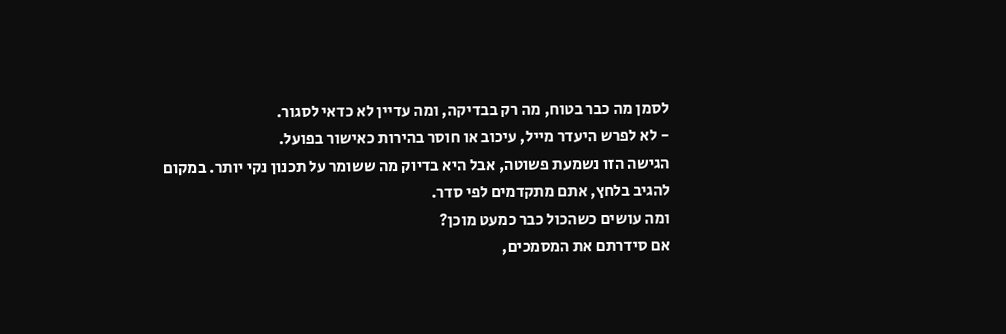לסמן מה כבר בטוח, מה רק בבדיקה, ומה עדיין לא כדאי לסגור.
- לא לפרש היעדר מייל, עיכוב או חוסר בהירות כאישור בפועל.
הגישה הזו נשמעת פשוטה, אבל היא בדיוק מה ששומר על תכנון נקי יותר. במקום להגיב בלחץ, אתם מתקדמים לפי סדר.
ומה עושים כשהכול כבר כמעט מוכן?
אם סידרתם את המסמכים,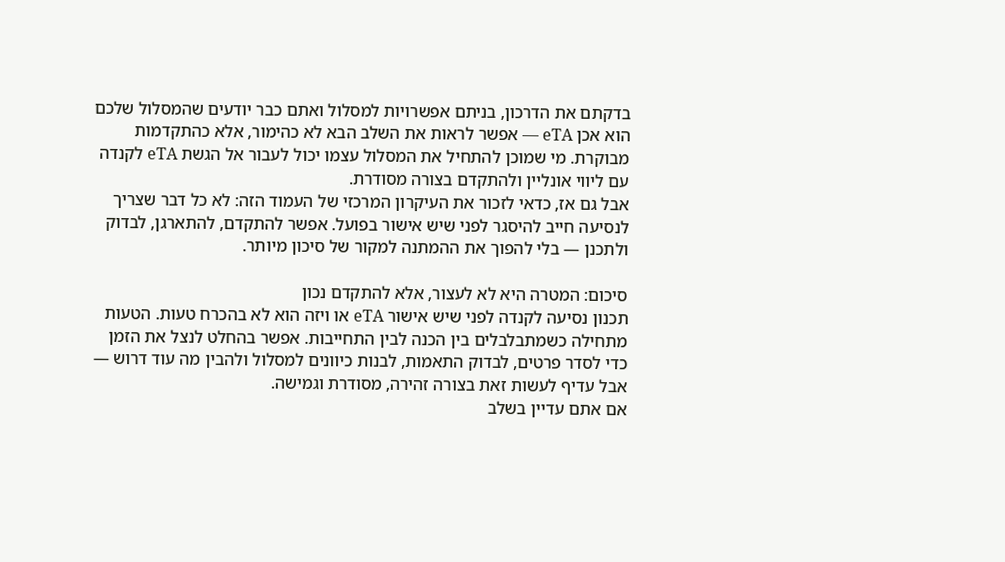בדקתם את הדרכון, בניתם אפשרויות למסלול ואתם כבר יודעים שהמסלול שלכם הוא אכן eTA — אפשר לראות את השלב הבא לא כהימור, אלא כהתקדמות מבוקרת. מי שמוכן להתחיל את המסלול עצמו יכול לעבור אל הגשת eTA לקנדה עם ליווי אונליין ולהתקדם בצורה מסודרת.
אבל גם אז, כדאי לזכור את העיקרון המרכזי של העמוד הזה: לא כל דבר שצריך לנסיעה חייב להיסגר לפני שיש אישור בפועל. אפשר להתקדם, להתארגן, לבדוק ולתכנן — בלי להפוך את ההמתנה למקור של סיכון מיותר.

סיכום: המטרה היא לא לעצור, אלא להתקדם נכון
תכנון נסיעה לקנדה לפני שיש אישור eTA או ויזה הוא לא בהכרח טעות. הטעות מתחילה כשמתבלבלים בין הכנה לבין התחייבות. אפשר בהחלט לנצל את הזמן כדי לסדר פרטים, לבדוק התאמות, לבנות כיוונים למסלול ולהבין מה עוד דרוש — אבל עדיף לעשות זאת בצורה זהירה, מסודרת וגמישה.
אם אתם עדיין בשלב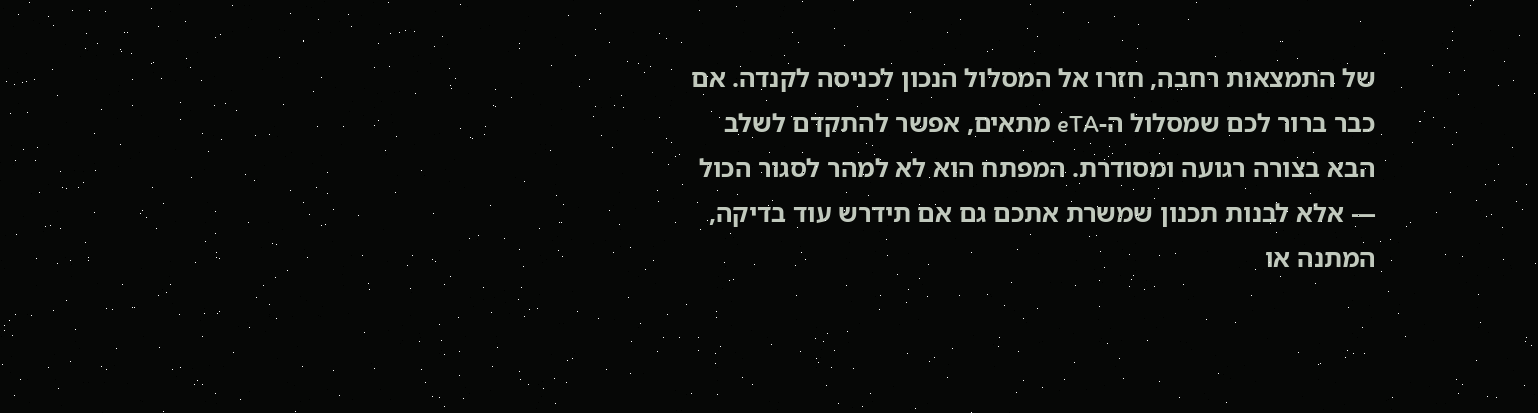של התמצאות רחבה, חזרו אל המסלול הנכון לכניסה לקנדה. אם כבר ברור לכם שמסלול ה-eTA מתאים, אפשר להתקדם לשלב הבא בצורה רגועה ומסודרת. המפתח הוא לא למהר לסגור הכול — אלא לבנות תכנון שמשרת אתכם גם אם תידרש עוד בדיקה, המתנה או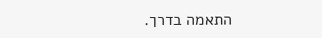התאמה בדרך.